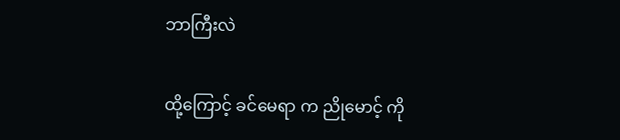ဘာကြီးလဲ

ထို့ကြောင့် ခင်မေရာ က ညိုမောင့် ကို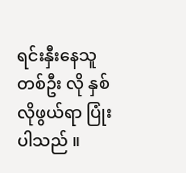ရင်းနှီးနေသူတစ်ဦး လို နှစ်လိုဖွယ်ရာ ပြုံး ပါသည် ။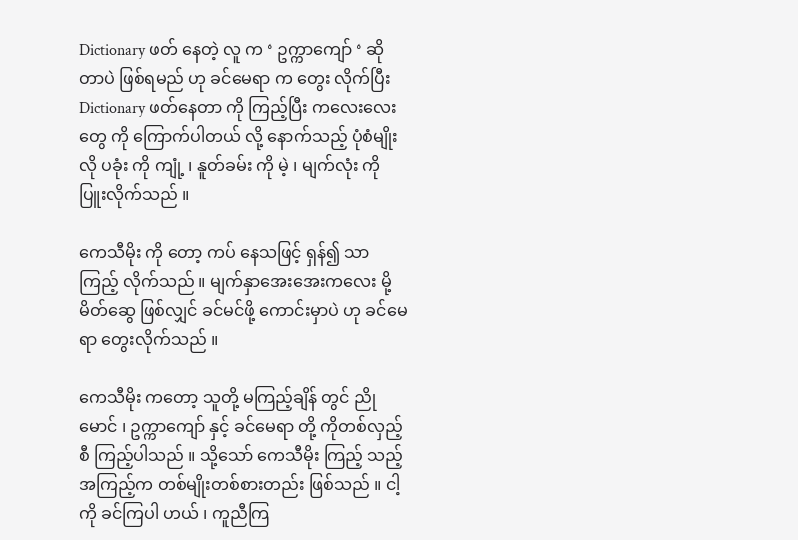Dictionary ဖတ် နေတဲ့ လူ က ‘ ဥက္ကာကျော် ‘ ဆိုတာပဲ ဖြစ်ရမည် ဟု ခင်မေရာ က တွေး လိုက်ပြီး Dictionary ဖတ်နေတာ ကို ကြည့်ပြီး ကလေးလေးတွေ ကို ကြောက်ပါတယ် လို့ နောက်သည့် ပုံစံမျိုး လို ပခုံး ကို ကျုံ့ ၊ နူတ်ခမ်း ကို မဲ့ ၊ မျက်လုံး ကို ပြူးလိုက်သည် ။

ကေသီမိုး ကို တော့ ကပ် နေသဖြင့် ရှန်၍ သာ ကြည့် လိုက်သည် ။ မျက်နှာအေးအေးကလေး မို့ မိတ်ဆွေ ဖြစ်လျှင် ခင်မင်ဖို့ ကောင်းမှာပဲ ဟု ခင်မေရာ တွေးလိုက်သည် ။

ကေသီမိုး ကတော့ သူတို့ မကြည့်ချိန် တွင် ညိုမောင် ၊ ဥက္ကာကျော် နှင့် ခင်မေရာ တို့ ကိုတစ်လှည့်စီ ကြည့်ပါသည် ။ သို့သော် ကေသီမိုး ကြည့် သည့် အကြည့်က တစ်မျိုးတစ်စားတည်း ဖြစ်သည် ။ ငါ့ ကို ခင်ကြပါ ဟယ် ၊ ကူညီကြ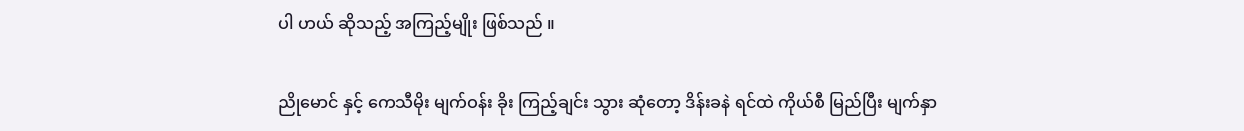ပါ ဟယ် ဆိုသည့် အကြည့်မျိုး ဖြစ်သည် ။

ညိုမောင် နှင့် ကေသီမိုး မျက်ဝန်း ခိုး ကြည့်ချင်း သွား ဆုံတော့ ဒိန်းခနဲ ရင်ထဲ ကိုယ်စီ မြည်ပြီး မျက်နှာ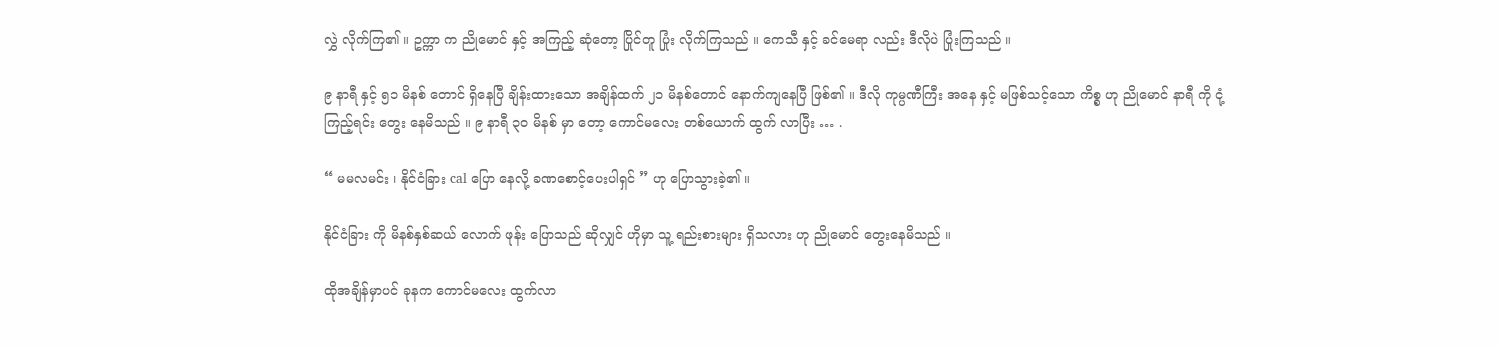လွှဲ လိုက်ကြ၏ ။ ဥက္ကာ က ညိုမောင် နှင့် အကြည့် ဆုံတော့ ပြိုင်တူ ပြုံး လိုက်ကြသည် ။ ကေသီ နှင့် ခင်မေရာ လည်း ဒီလိုပဲ ပြုံးကြသည် ။

၉ နာရီ နှင့် ၅၁ မိနစ် တောင် ရှိနေပြီ ချိန်းထားသော အချိန်ထက် ၂၁ မိနစ်တောင် နောက်ကျနေပြီ ဖြစ်၏ ။ ဒီလို ကုမ္ပဏီကြီး အနေ နှင့် မဖြစ်သင့်သော ကိစ္စ ဟု ညိုမောင် နာရီ ကို ငုံ့ကြည့်ရင်း တွေး နေမိသည် ။ ၉ နာရီ ၃ဝ မိနစ် မှာ တော့ ကောင်မလေး တစ်ယောက် ထွက် လာပြီး … .

“ မမလမင်း ၊ နိုင်ငံခြား cal ပြော နေလို့ ခဏစောင့်ပေးပါရှင် ” ဟု ပြောသွားခဲ့၏ ။

နိုင်ငံခြား ကို မိနစ်နှစ်ဆယ် လောက် ဖုန်း ပြောသည် ဆိုလျှင် ဟိုမှာ သူ့ ရည်းစားများ ရှိသလား ဟု ညိုမောင် တွေးနေမိသည် ။

ထိုအချိန်မှာပင် ခုနက ကောင်မလေး ထွက်လာ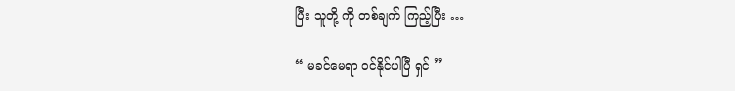ပြီး သူတို့ ကို တစ်ချက် ကြည့်ပြီး …

“ မခင်မေရာ ဝင်နိုင်ပါပြီ ရှင် ”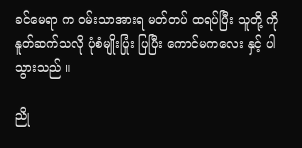ခင်မေရာ က ဝမ်းသာအားရ မတ်တပ် ထရပ်ပြီး သူတို့ ကို နူတ်ဆက်သလို ပုံစံမျိုးပြုံး ပြပြီး ကောင်မကလေး နှင့် ပါသွားသည် ။

ညို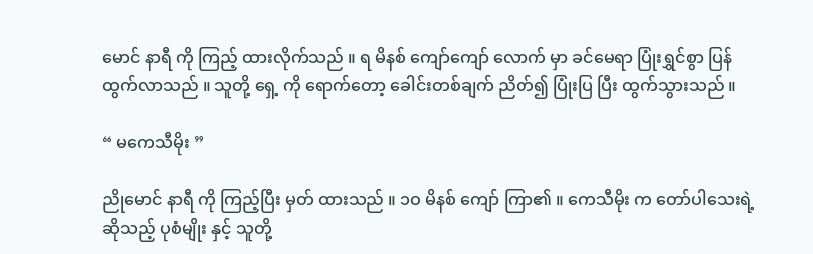မောင် နာရီ ကို ကြည့် ထားလိုက်သည် ။ ရ မိနစ် ကျော်ကျော် လောက် မှာ ခင်မေရာ ပြုံးရွှင်စွာ ပြန် ထွက်လာသည် ။ သူတို့ ရှေ့ ကို ရောက်တော့ ခေါင်းတစ်ချက် ညိတ်၍ ပြုံးပြ ပြီး ထွက်သွားသည် ။

“ မကေသီမိုး ”

ညိုမောင် နာရီ ကို ကြည့်ပြီး မှတ် ထားသည် ။ ၁ဝ မိနစ် ကျော် ကြာ၏ ။ ကေသီမိုး က တော်ပါသေးရဲ့ ဆိုသည့် ပုစံမျိုး နှင့် သူတို့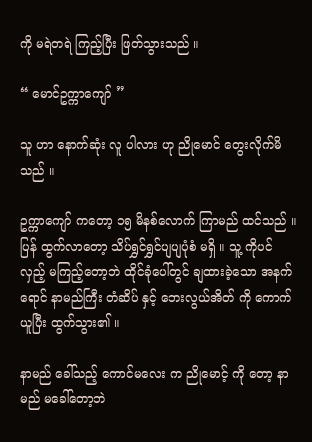ကို မရဲတရဲ ကြည့်ပြီး ဖြတ်သွားသည် ။

“ မောင်ဥက္ကာကျော် ”

သူ ဟာ နောက်ဆုံး လူ ပါလား ဟု ညိုမောင် တွေးလိုက်မိသည် ။

ဥက္ကာကျော် ကတော့ ၁၅ မိနစ်လောက် ကြာမည် ထင်သည် ။ ပြန် ထွက်လာတော့ သိပ်ရွှင်ရွှင်ပျပျပုံစံ မရှိ ။ သူ့ ကိုပင် လှည့် မကြည့်တော့ဘဲ ထိုင်ခုံပေါ်တွင် ချထားခဲ့သော အနက်ရောင် နာမည်ကြီး တံဆိပ် နှင့် ဘေးလွယ်အိတ် ကို ကောက်ယူပြီး ထွက်သွား၏ ။

နာမည် ခေါ်သည့် ကောင်မလေး က ညိုမောင့် ကို တော့ နာမည် မခေါ်တော့ဘဲ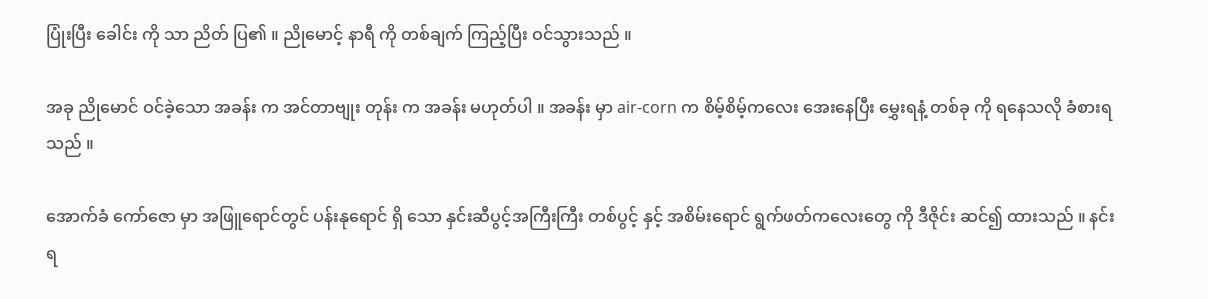ပြုံးပြီး ခေါင်း ကို သာ ညိတ် ပြ၏ ။ ညိုမောင့် နာရီ ကို တစ်ချက် ကြည့်ပြီး ဝင်သွားသည် ။

အခု ညိုမောင် ဝင်ခဲ့သော အခန်း က အင်တာဗျုး တုန်း က အခန်း မဟုတ်ပါ ။ အခန်း မှာ air-corn က စိမ့်စိမ့်ကလေး အေးနေပြီး မွှေးရနံ့ တစ်ခု ကို ရနေသလို ခံစားရသည် ။

အောက်ခံ ကော်ဇော မှာ အဖြူရောင်တွင် ပန်းနုရောင် ရှိ သော နှင်းဆီပွင့်အကြီးကြီး တစ်ပွင့် နှင့် အစိမ်းရောင် ရွက်ဖတ်ကလေးတွေ ကို ဒီဇိုင်း ဆင်၍ ထားသည် ။ နင်း ရ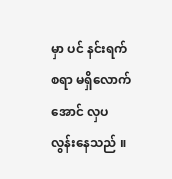မှာ ပင် နင်းရက်စရာ မရှိလောက် အောင် လှပ လွန်းနေသည် ။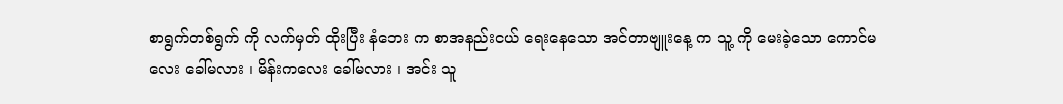စာရွက်တစ်ရွက် ကို လက်မှတ် ထိုးပြီး နံဘေး က စာအနည်းငယ် ရေးနေသော အင်တာဗျူးနေ့ က သူ့ ကို မေးခဲ့သော ကောင်မလေး ခေါ်မလား ၊ မိန်းကလေး ခေါ်မလား ၊ အင်း သူ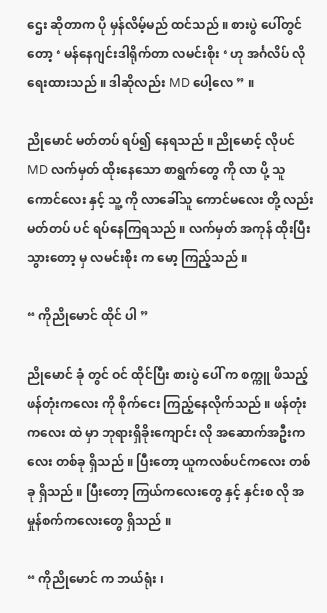ဌေး ဆိုတာက ပို မှန်လိမ့်မည် ထင်သည် ။ စားပွဲ ပေါ်တွင်တော့ ‘ မန်နေဂျင်းဒါရိုက်တာ လမင်းစိုး ‘ ဟု အင်္ဂလိပ် လို ရေးထားသည် ။ ဒါဆိုလည်း MD ပေါ့လေ ” ။

ညိုမောင် မတ်တပ် ရပ်၍ နေရသည် ။ ညိုမောင့် လိုပင် MD လက်မှတ် ထိုးနေသော စာရွက်တွေ ကို လာ ပို့ သူ ကောင်လေး နှင့် သူ့ ကို လာခေါ်သူ ကောင်မလေး တို့ လည်း မတ်တပ် ပင် ရပ်နေကြရသည် ။ လက်မှတ် အကုန် ထိုးပြီး သွားတော့ မှ လမင်းစိုး က မော့ ကြည့်သည် ။

“ ကိုညိုမောင် ထိုင် ပါ ”

ညိုမောင် ခုံ တွင် ဝင် ထိုင်ပြီး စားပွဲ ပေါ် က စက္ကူ ဖိသည့် ဖန်တုံးကလေး ကို စိုက်ငေး ကြည့်နေလိုက်သည် ။ ဖန်တုံးကလေး ထဲ မှာ ဘုရားရှိခိုးကျောင်း လို အဆောက်အဦးကလေး တစ်ခု ရှိသည် ။ ပြီးတော့ ယူကလစ်ပင်ကလေး တစ်ခု ရှိသည် ။ ပြီးတော့ ကြယ်ကလေးတွေ နှင့် နှင်းစ လို အမှုန်စက်ကလေးတွေ ရှိသည် ။

“ ကိုညိုမောင် က ဘယ်ရုံး ၊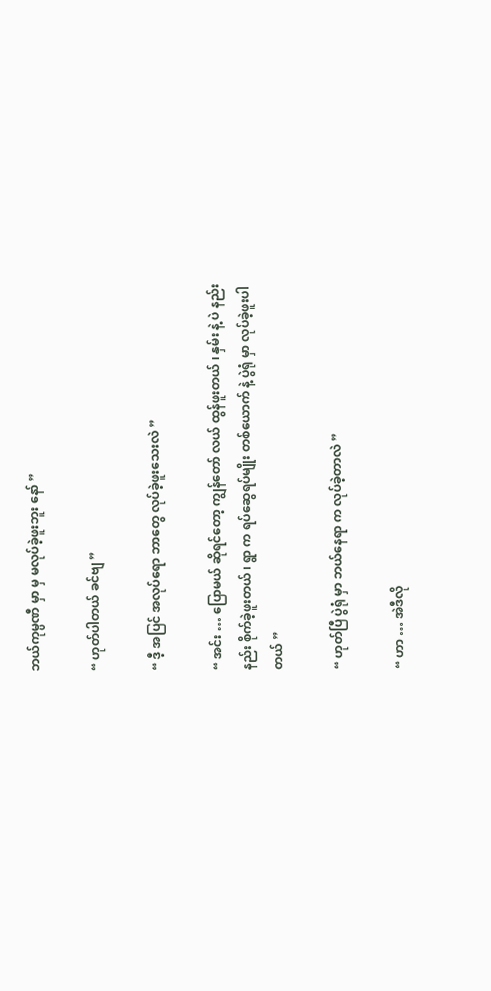ဘယ်ကုမ္ပဏီ မှာ မှ မလုပ်ခဲ့ဖူးဘူး နော် ”

“ ဟုတ်ပါတယ် ခင်ဗျ ”

“ ဒီ့ အပြင် အလုပ်ရော ဘာတွေ လုပ်ခဲ့ဖူးသေးလဲ ”

“ အင်း … ပြောမယ် ဆိုရင်တော့ ကျွန်တော် လယ် ထွန်ဖူးတယ် ၊ နှမ်း နဲ့ ပဲ နည်းနည်း စိုက်ခဲ့ဖူးတယ် ၊ ရွာ က ရပ်ဆွေရပ်မျိုး တစ်ယောက် နဲ့ ပွဲရုံ မှာ လုပ်ခဲ့ဖူးပါတယ် ”

“ ဟုတ်ပြီ ပွဲရုံ မှာ ဘယ်နေရာ က လုပ်ခဲ့တာလဲ ”

“ ဟာ … အဲဒီလို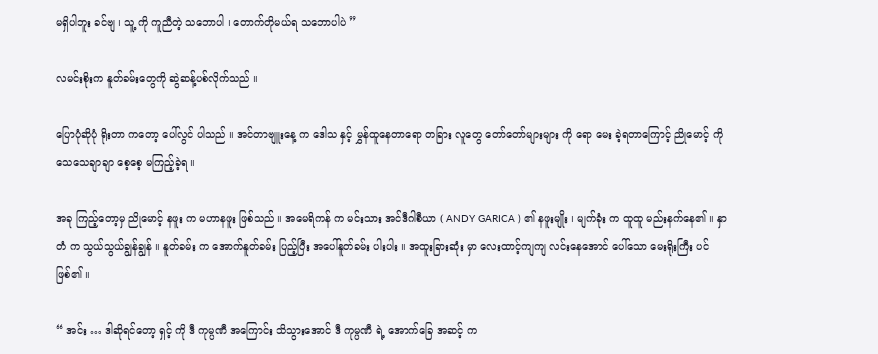မရှိပါဘူး ခင်ဗျ ၊ သူ့ ကို ကူညီတဲ့ သဘောပါ ၊ တောက်တိုမယ်ရ သဘောပါပဲ ”

လမင်းစိုးက နူတ်ခမ်းတွေကို ဆွဲဆန့်ပစ်လိုက်သည် ။

ပြောပုံဆိုပုံ ရိုးတာ ကတော့ ပေါ်လွင် ပါသည် ။ အင်တာဗျူးနေ့ က ဒေါသ နှင့် မွှန်ထူနေတာရော တခြား လူတွေ တော်တော်များများ ကို ရော မေး ခဲ့ရတာကြောင့် ညိုမောင့် ကို သေသေချာချာ စေ့စေ့ မကြည့်ခဲ့ရ ။

အခု ကြည့်တော့မှ ညိုမောင့် နဖူး က မဟာနဖူး ဖြစ်သည် ။ အမေရိကန် က မင်းသား အင်ဒီဂါစီယာ ( ANDY GARICA ) ၏ နဖူးမျိုး ၊ မျက်ခုံး က ထူထူ မည်းနက်နေ၏ ။ နှာတံ က သွယ်သွယ်ချွန်ချွန် ။ နူတ်ခမ်း က အောက်နူတ်ခမ်း ပြည့်ပြီး အပေါ်နူတ်ခမ်း ပါးပါး ။ အထူးခြားဆုံး မှာ လေးထာင့်ကျကျ လင်းနေအောင် ပေါ်သော မေးရိုးကြီး ပင် ဖြစ်၏ ။

“ အင်း … ဒါဆိုရင်တော့ ရှင့် ကို ဒီ ကုမ္ပဏီ အကြောင်း သိသွားအောင် ဒီ ကုမ္ပဏီ ရဲ့ အောက်ခြေ အဆင့် က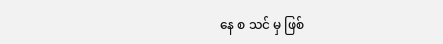နေ စ သင် မှ ဖြစ်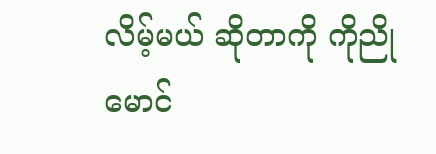လိမ့်မယ် ဆိုတာကို ကိုညိုမောင်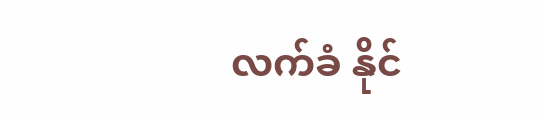လက်ခံ နိုင်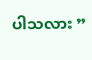ပါသလား ”